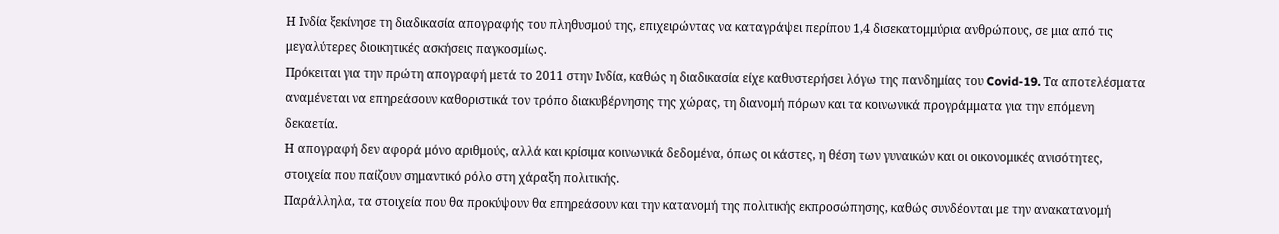Η Ινδία ξεκίνησε τη διαδικασία απογραφής του πληθυσμού της, επιχειρώντας να καταγράψει περίπου 1,4 δισεκατομμύρια ανθρώπους, σε μια από τις μεγαλύτερες διοικητικές ασκήσεις παγκοσμίως.
Πρόκειται για την πρώτη απογραφή μετά το 2011 στην Ινδία, καθώς η διαδικασία είχε καθυστερήσει λόγω της πανδημίας του Covid-19. Τα αποτελέσματα αναμένεται να επηρεάσουν καθοριστικά τον τρόπο διακυβέρνησης της χώρας, τη διανομή πόρων και τα κοινωνικά προγράμματα για την επόμενη δεκαετία.
Η απογραφή δεν αφορά μόνο αριθμούς, αλλά και κρίσιμα κοινωνικά δεδομένα, όπως οι κάστες, η θέση των γυναικών και οι οικονομικές ανισότητες, στοιχεία που παίζουν σημαντικό ρόλο στη χάραξη πολιτικής.
Παράλληλα, τα στοιχεία που θα προκύψουν θα επηρεάσουν και την κατανομή της πολιτικής εκπροσώπησης, καθώς συνδέονται με την ανακατανομή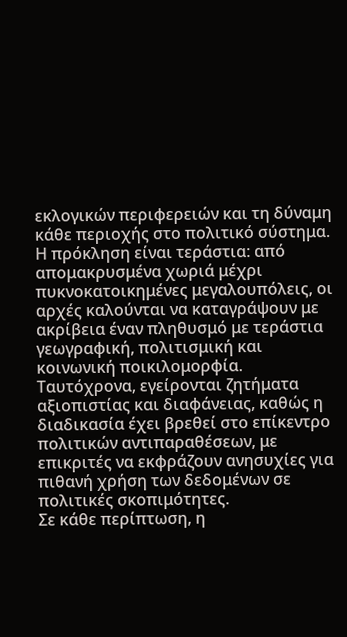εκλογικών περιφερειών και τη δύναμη κάθε περιοχής στο πολιτικό σύστημα.
Η πρόκληση είναι τεράστια: από απομακρυσμένα χωριά μέχρι πυκνοκατοικημένες μεγαλουπόλεις, οι αρχές καλούνται να καταγράψουν με ακρίβεια έναν πληθυσμό με τεράστια γεωγραφική, πολιτισμική και κοινωνική ποικιλομορφία.
Ταυτόχρονα, εγείρονται ζητήματα αξιοπιστίας και διαφάνειας, καθώς η διαδικασία έχει βρεθεί στο επίκεντρο πολιτικών αντιπαραθέσεων, με επικριτές να εκφράζουν ανησυχίες για πιθανή χρήση των δεδομένων σε πολιτικές σκοπιμότητες.
Σε κάθε περίπτωση, η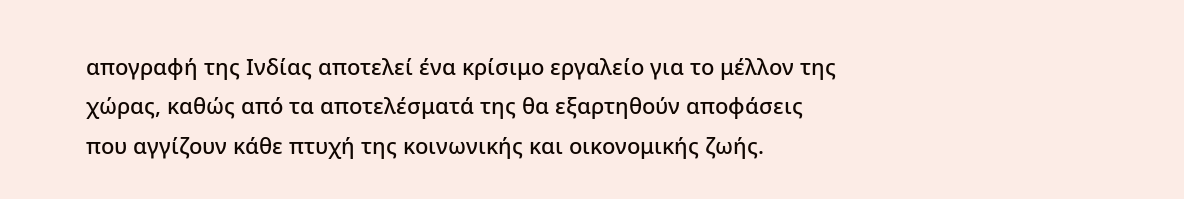απογραφή της Ινδίας αποτελεί ένα κρίσιμο εργαλείο για το μέλλον της χώρας, καθώς από τα αποτελέσματά της θα εξαρτηθούν αποφάσεις που αγγίζουν κάθε πτυχή της κοινωνικής και οικονομικής ζωής.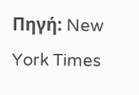Πηγή: New York Times